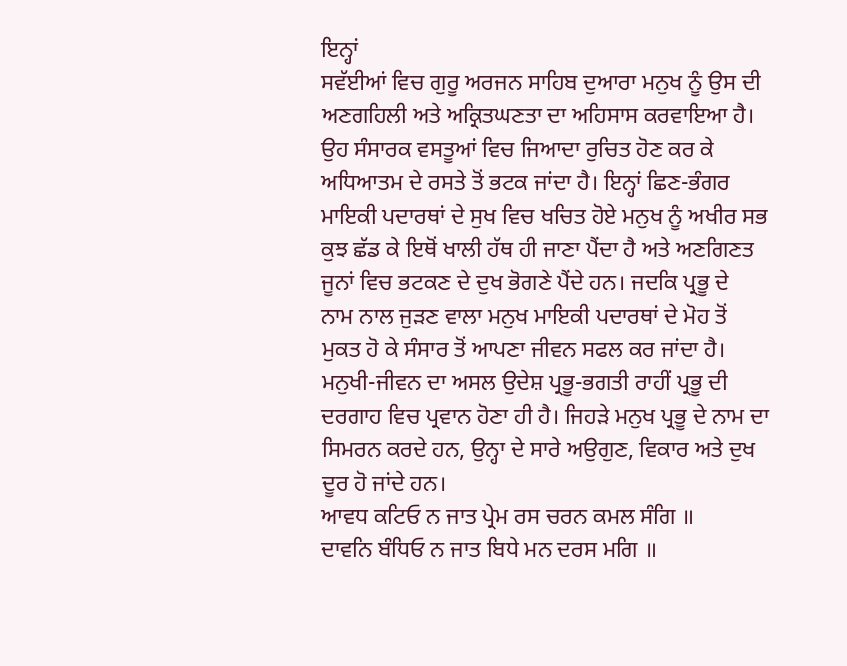ਇਨ੍ਹਾਂ
ਸਵੱਈਆਂ ਵਿਚ ਗੁਰੂ ਅਰਜਨ ਸਾਹਿਬ ਦੁਆਰਾ ਮਨੁਖ ਨੂੰ ਉਸ ਦੀ ਅਣਗਹਿਲੀ ਅਤੇ ਅਕ੍ਰਿਤਘਣਤਾ ਦਾ ਅਹਿਸਾਸ ਕਰਵਾਇਆ ਹੈ। ਉਹ ਸੰਸਾਰਕ ਵਸਤੂਆਂ ਵਿਚ ਜਿਆਦਾ ਰੁਚਿਤ ਹੋਣ ਕਰ ਕੇ ਅਧਿਆਤਮ ਦੇ ਰਸਤੇ ਤੋਂ ਭਟਕ ਜਾਂਦਾ ਹੈ। ਇਨ੍ਹਾਂ ਛਿਣ-ਭੰਗਰ ਮਾਇਕੀ ਪਦਾਰਥਾਂ ਦੇ ਸੁਖ ਵਿਚ ਖਚਿਤ ਹੋਏ ਮਨੁਖ ਨੂੰ ਅਖੀਰ ਸਭ ਕੁਝ ਛੱਡ ਕੇ ਇਥੋਂ ਖਾਲੀ ਹੱਥ ਹੀ ਜਾਣਾ ਪੈਂਦਾ ਹੈ ਅਤੇ ਅਣਗਿਣਤ ਜੂਨਾਂ ਵਿਚ ਭਟਕਣ ਦੇ ਦੁਖ ਭੋਗਣੇ ਪੈਂਦੇ ਹਨ। ਜਦਕਿ ਪ੍ਰਭੂ ਦੇ
ਨਾਮ ਨਾਲ ਜੁੜਣ ਵਾਲਾ ਮਨੁਖ ਮਾਇਕੀ ਪਦਾਰਥਾਂ ਦੇ ਮੋਹ ਤੋਂ
ਮੁਕਤ ਹੋ ਕੇ ਸੰਸਾਰ ਤੋਂ ਆਪਣਾ ਜੀਵਨ ਸਫਲ ਕਰ ਜਾਂਦਾ ਹੈ। ਮਨੁਖੀ-ਜੀਵਨ ਦਾ ਅਸਲ ਉਦੇਸ਼ ਪ੍ਰਭੂ-ਭਗਤੀ ਰਾਹੀਂ ਪ੍ਰਭੂ ਦੀ ਦਰਗਾਹ ਵਿਚ ਪ੍ਰਵਾਨ ਹੋਣਾ ਹੀ ਹੈ। ਜਿਹੜੇ ਮਨੁਖ ਪ੍ਰਭੂ ਦੇ ਨਾਮ ਦਾ ਸਿਮਰਨ ਕਰਦੇ ਹਨ, ਉਨ੍ਹਾ ਦੇ ਸਾਰੇ ਅਉਗੁਣ, ਵਿਕਾਰ ਅਤੇ ਦੁਖ ਦੂਰ ਹੋ ਜਾਂਦੇ ਹਨ।
ਆਵਧ ਕਟਿਓ ਨ ਜਾਤ ਪ੍ਰੇਮ ਰਸ ਚਰਨ ਕਮਲ ਸੰਗਿ ॥
ਦਾਵਨਿ ਬੰਧਿਓ ਨ ਜਾਤ ਬਿਧੇ ਮਨ ਦਰਸ ਮਗਿ ॥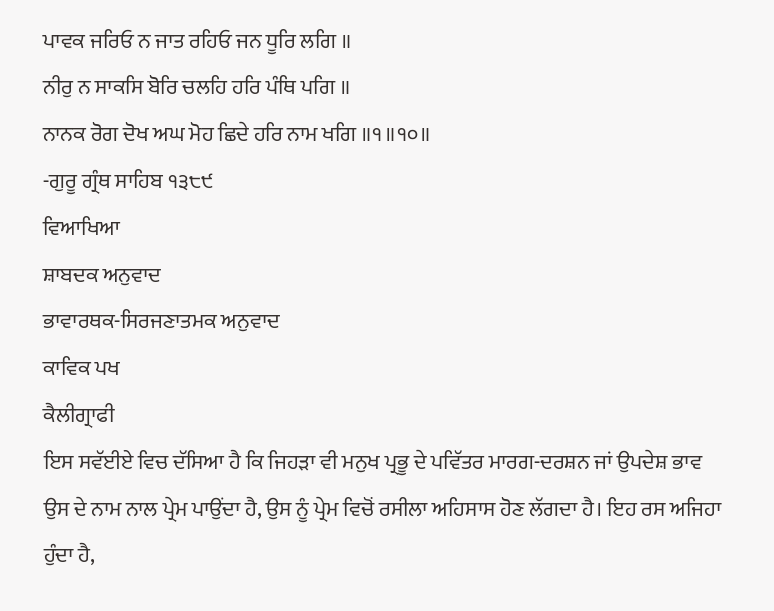ਪਾਵਕ ਜਰਿਓ ਨ ਜਾਤ ਰਹਿਓ ਜਨ ਧੂਰਿ ਲਗਿ ॥
ਨੀਰੁ ਨ ਸਾਕਸਿ ਬੋਰਿ ਚਲਹਿ ਹਰਿ ਪੰਥਿ ਪਗਿ ॥
ਨਾਨਕ ਰੋਗ ਦੋਖ ਅਘ ਮੋਹ ਛਿਦੇ ਹਰਿ ਨਾਮ ਖਗਿ ॥੧॥੧੦॥
-ਗੁਰੂ ਗ੍ਰੰਥ ਸਾਹਿਬ ੧੩੮੯
ਵਿਆਖਿਆ
ਸ਼ਾਬਦਕ ਅਨੁਵਾਦ
ਭਾਵਾਰਥਕ-ਸਿਰਜਣਾਤਮਕ ਅਨੁਵਾਦ
ਕਾਵਿਕ ਪਖ
ਕੈਲੀਗ੍ਰਾਫੀ
ਇਸ ਸਵੱਈਏ ਵਿਚ ਦੱਸਿਆ ਹੈ ਕਿ ਜਿਹੜਾ ਵੀ ਮਨੁਖ ਪ੍ਰਭੂ ਦੇ ਪਵਿੱਤਰ ਮਾਰਗ-ਦਰਸ਼ਨ ਜਾਂ ਉਪਦੇਸ਼ ਭਾਵ ਉਸ ਦੇ ਨਾਮ ਨਾਲ ਪ੍ਰੇਮ ਪਾਉਂਦਾ ਹੈ, ਉਸ ਨੂੰ ਪ੍ਰੇਮ ਵਿਚੋਂ ਰਸੀਲਾ ਅਹਿਸਾਸ ਹੋਣ ਲੱਗਦਾ ਹੈ। ਇਹ ਰਸ ਅਜਿਹਾ ਹੁੰਦਾ ਹੈ,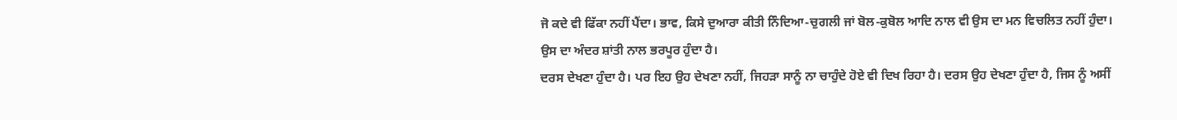ਜੋ ਕਦੇ ਵੀ ਫਿੱਕਾ ਨਹੀਂ ਪੈਂਦਾ। ਭਾਵ, ਕਿਸੇ ਦੁਆਰਾ ਕੀਤੀ ਨਿੰਦਿਆ-ਚੁਗਲੀ ਜਾਂ ਬੋਲ-ਕੁਬੋਲ ਆਦਿ ਨਾਲ ਵੀ ਉਸ ਦਾ ਮਨ ਵਿਚਲਿਤ ਨਹੀਂ ਹੁੰਦਾ। ਉਸ ਦਾ ਅੰਦਰ ਸ਼ਾਂਤੀ ਨਾਲ ਭਰਪੂਰ ਹੁੰਦਾ ਹੈ।
ਦਰਸ ਦੇਖਣਾ ਹੁੰਦਾ ਹੈ। ਪਰ ਇਹ ਉਹ ਦੇਖਣਾ ਨਹੀਂ, ਜਿਹੜਾ ਸਾਨੂੰ ਨਾ ਚਾਹੁੰਦੇ ਹੋਏ ਵੀ ਦਿਖ ਰਿਹਾ ਹੈ। ਦਰਸ ਉਹ ਦੇਖਣਾ ਹੁੰਦਾ ਹੈ, ਜਿਸ ਨੂੰ ਅਸੀਂ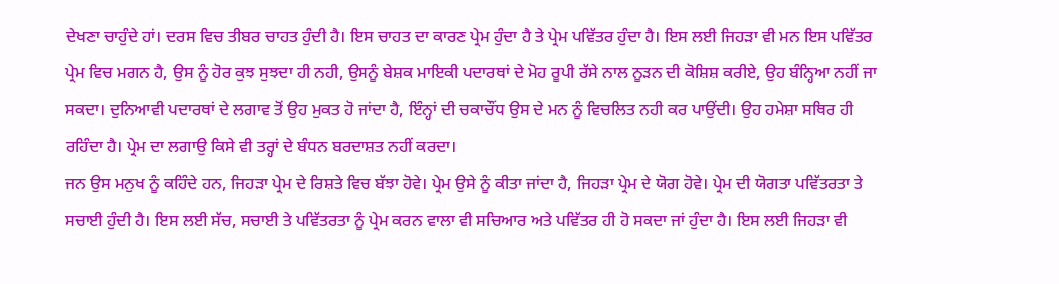ਦੇਖਣਾ ਚਾਹੁੰਦੇ ਹਾਂ। ਦਰਸ ਵਿਚ ਤੀਬਰ ਚਾਹਤ ਹੁੰਦੀ ਹੈ। ਇਸ ਚਾਹਤ ਦਾ ਕਾਰਣ ਪ੍ਰੇਮ ਹੁੰਦਾ ਹੈ ਤੇ ਪ੍ਰੇਮ ਪਵਿੱਤਰ ਹੁੰਦਾ ਹੈ। ਇਸ ਲਈ ਜਿਹੜਾ ਵੀ ਮਨ ਇਸ ਪਵਿੱਤਰ ਪ੍ਰੇਮ ਵਿਚ ਮਗਨ ਹੈ, ਉਸ ਨੂੰ ਹੋਰ ਕੁਝ ਸੁਝਦਾ ਹੀ ਨਹੀ, ਉਸਨੂੰ ਬੇਸ਼ਕ ਮਾਇਕੀ ਪਦਾਰਥਾਂ ਦੇ ਮੋਹ ਰੂਪੀ ਰੱਸੇ ਨਾਲ ਨੂੜਨ ਦੀ ਕੋਸ਼ਿਸ਼ ਕਰੀਏ, ਉਹ ਬੰਨ੍ਹਿਆ ਨਹੀਂ ਜਾ ਸਕਦਾ। ਦੁਨਿਆਵੀ ਪਦਾਰਥਾਂ ਦੇ ਲਗਾਵ ਤੋਂ ਉਹ ਮੁਕਤ ਹੋ ਜਾਂਦਾ ਹੈ, ਇੰਨ੍ਹਾਂ ਦੀ ਚਕਾਚੌਂਧ ਉਸ ਦੇ ਮਨ ਨੂੰ ਵਿਚਲਿਤ ਨਹੀ ਕਰ ਪਾਉਂਦੀ। ਉਹ ਹਮੇਸ਼ਾ ਸਥਿਰ ਹੀ ਰਹਿੰਦਾ ਹੈ। ਪ੍ਰੇਮ ਦਾ ਲਗਾਉ ਕਿਸੇ ਵੀ ਤਰ੍ਹਾਂ ਦੇ ਬੰਧਨ ਬਰਦਾਸ਼ਤ ਨਹੀਂ ਕਰਦਾ।
ਜਨ ਉਸ ਮਨੁਖ ਨੂੰ ਕਹਿੰਦੇ ਹਨ, ਜਿਹੜਾ ਪ੍ਰੇਮ ਦੇ ਰਿਸ਼ਤੇ ਵਿਚ ਬੱਝਾ ਹੋਵੇ। ਪ੍ਰੇਮ ਉਸੇ ਨੂੰ ਕੀਤਾ ਜਾਂਦਾ ਹੈ, ਜਿਹੜਾ ਪ੍ਰੇਮ ਦੇ ਯੋਗ ਹੋਵੇ। ਪ੍ਰੇਮ ਦੀ ਯੋਗਤਾ ਪਵਿੱਤਰਤਾ ਤੇ ਸਚਾਈ ਹੁੰਦੀ ਹੈ। ਇਸ ਲਈ ਸੱਚ, ਸਚਾਈ ਤੇ ਪਵਿੱਤਰਤਾ ਨੂੰ ਪ੍ਰੇਮ ਕਰਨ ਵਾਲਾ ਵੀ ਸਚਿਆਰ ਅਤੇ ਪਵਿੱਤਰ ਹੀ ਹੋ ਸਕਦਾ ਜਾਂ ਹੁੰਦਾ ਹੈ। ਇਸ ਲਈ ਜਿਹੜਾ ਵੀ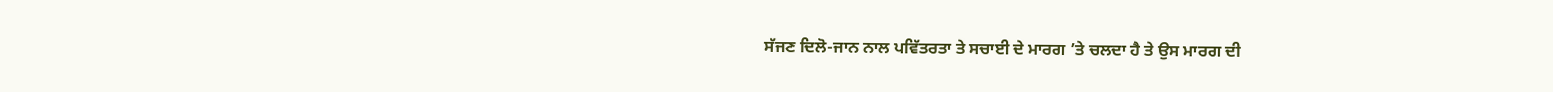ਸੱਜਣ ਦਿਲੋ-ਜਾਨ ਨਾਲ ਪਵਿੱਤਰਤਾ ਤੇ ਸਚਾਈ ਦੇ ਮਾਰਗ ’ਤੇ ਚਲਦਾ ਹੈ ਤੇ ਉਸ ਮਾਰਗ ਦੀ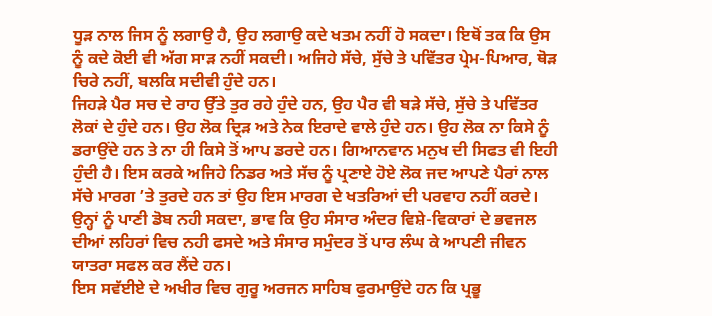ਧੂੜ ਨਾਲ ਜਿਸ ਨੂੰ ਲਗਾਉ ਹੈ, ਉਹ ਲਗਾਉ ਕਦੇ ਖਤਮ ਨਹੀਂ ਹੋ ਸਕਦਾ। ਇਥੋਂ ਤਕ ਕਿ ਉਸ ਨੂੰ ਕਦੇ ਕੋਈ ਵੀ ਅੱਗ ਸਾੜ ਨਹੀਂ ਸਕਦੀ। ਅਜਿਹੇ ਸੱਚੇ, ਸੁੱਚੇ ਤੇ ਪਵਿੱਤਰ ਪ੍ਰੇਮ-ਪਿਆਰ, ਥੋੜ ਚਿਰੇ ਨਹੀਂ, ਬਲਕਿ ਸਦੀਵੀ ਹੁੰਦੇ ਹਨ।
ਜਿਹੜੇ ਪੈਰ ਸਚ ਦੇ ਰਾਹ ਉੱਤੇ ਤੁਰ ਰਹੇ ਹੁੰਦੇ ਹਨ, ਉਹ ਪੈਰ ਵੀ ਬੜੇ ਸੱਚੇ, ਸੁੱਚੇ ਤੇ ਪਵਿੱਤਰ ਲੋਕਾਂ ਦੇ ਹੁੰਦੇ ਹਨ। ਉਹ ਲੋਕ ਦ੍ਰਿੜ ਅਤੇ ਨੇਕ ਇਰਾਦੇ ਵਾਲੇ ਹੁੰਦੇ ਹਨ। ਉਹ ਲੋਕ ਨਾ ਕਿਸੇ ਨੂੰ ਡਰਾਉਂਦੇ ਹਨ ਤੇ ਨਾ ਹੀ ਕਿਸੇ ਤੋਂ ਆਪ ਡਰਦੇ ਹਨ। ਗਿਆਨਵਾਨ ਮਨੁਖ ਦੀ ਸਿਫਤ ਵੀ ਇਹੀ ਹੁੰਦੀ ਹੈ। ਇਸ ਕਰਕੇ ਅਜਿਹੇ ਨਿਡਰ ਅਤੇ ਸੱਚ ਨੂੰ ਪ੍ਰਣਾਏ ਹੋਏ ਲੋਕ ਜਦ ਆਪਣੇ ਪੈਰਾਂ ਨਾਲ ਸੱਚੇ ਮਾਰਗ ’ਤੇ ਤੁਰਦੇ ਹਨ ਤਾਂ ਉਹ ਇਸ ਮਾਰਗ ਦੇ ਖਤਰਿਆਂ ਦੀ ਪਰਵਾਹ ਨਹੀਂ ਕਰਦੇ। ਉਨ੍ਹਾਂ ਨੂੰ ਪਾਣੀ ਡੋਬ ਨਹੀ ਸਕਦਾ, ਭਾਵ ਕਿ ਉਹ ਸੰਸਾਰ ਅੰਦਰ ਵਿਸ਼ੇ-ਵਿਕਾਰਾਂ ਦੇ ਭਵਜਲ ਦੀਆਂ ਲਹਿਰਾਂ ਵਿਚ ਨਹੀ ਫਸਦੇ ਅਤੇ ਸੰਸਾਰ ਸਮੁੰਦਰ ਤੋਂ ਪਾਰ ਲੰਘ ਕੇ ਆਪਣੀ ਜੀਵਨ ਯਾਤਰਾ ਸਫਲ ਕਰ ਲੈਂਦੇ ਹਨ।
ਇਸ ਸਵੱਈਏ ਦੇ ਅਖੀਰ ਵਿਚ ਗੁਰੂ ਅਰਜਨ ਸਾਹਿਬ ਫੁਰਮਾਉਂਦੇ ਹਨ ਕਿ ਪ੍ਰਭੂ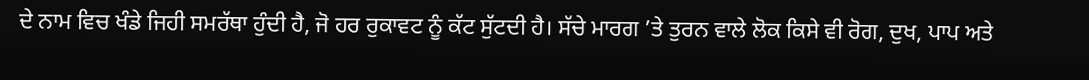ਦੇ ਨਾਮ ਵਿਚ ਖੰਡੇ ਜਿਹੀ ਸਮਰੱਥਾ ਹੁੰਦੀ ਹੈ, ਜੋ ਹਰ ਰੁਕਾਵਟ ਨੂੰ ਕੱਟ ਸੁੱਟਦੀ ਹੈ। ਸੱਚੇ ਮਾਰਗ ’ਤੇ ਤੁਰਨ ਵਾਲੇ ਲੋਕ ਕਿਸੇ ਵੀ ਰੋਗ, ਦੁਖ, ਪਾਪ ਅਤੇ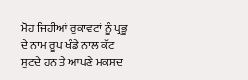ਮੋਹ ਜਿਹੀਆਂ ਰੁਕਾਵਟਾਂ ਨੂੰ ਪ੍ਰਭੂ ਦੇ ਨਾਮ ਰੂਪ ਖੰਡੇ ਨਾਲ ਕੱਟ ਸੁਟਦੇ ਹਨ ਤੇ ਆਪਣੇ ਮਕਸਦ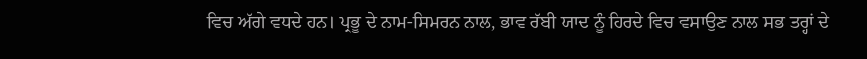ਵਿਚ ਅੱਗੇ ਵਧਦੇ ਹਨ। ਪ੍ਰਭੂ ਦੇ ਨਾਮ-ਸਿਮਰਨ ਨਾਲ, ਭਾਵ ਰੱਬੀ ਯਾਦ ਨੂੰ ਹਿਰਦੇ ਵਿਚ ਵਸਾਉਣ ਨਾਲ ਸਭ ਤਰ੍ਹਾਂ ਦੇ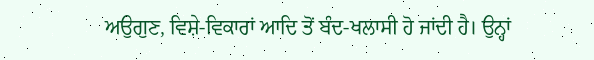ਅਉਗੁਣ, ਵਿਸ਼ੇ-ਵਿਕਾਰਾਂ ਆਦਿ ਤੋਂ ਬੰਦ-ਖਲਾਸੀ ਹੋ ਜਾਂਦੀ ਹੈ। ਉਨ੍ਹਾਂ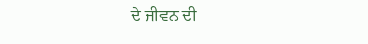ਦੇ ਜੀਵਨ ਦੀ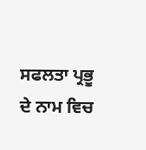ਸਫਲਤਾ ਪ੍ਰਭੂ ਦੇ ਨਾਮ ਵਿਚ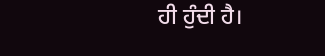ਹੀ ਹੁੰਦੀ ਹੈ।